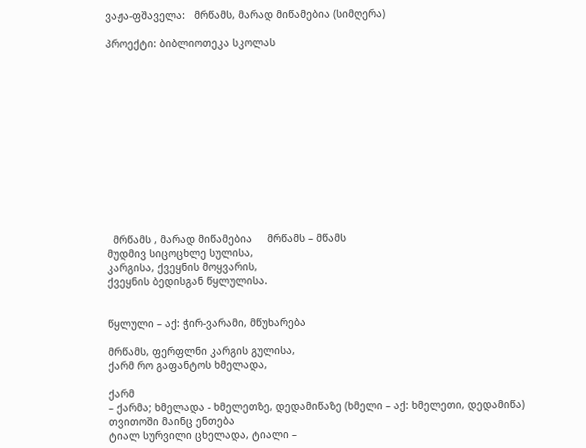ვაჟა-ფშაველა:   მრწამს, მარად მიწამებია (სიმღერა)

პროექტი: ბიბლიოთეკა სკოლას













  მრწამს , მარად მიწამებია     მრწამს – მწამს
მუდმივ სიცოცხლე სულისა,
კარგისა, ქვეყნის მოყვარის,
ქვეყნის ბედისგან წყლულისა.


წყლული – აქ: ჭირ-ვარამი, მწუხარება

მრწამს, ფერფლნი კარგის გულისა,
ქარმ რო გაფანტოს ხმელადა,

ქარმ
– ქარმა; ხმელადა - ხმელეთზე, დედამიწაზე (ხმელი – აქ: ხმელეთი, დედამიწა)
თვითოში მაინც ენთება
ტიალ სურვილი ცხელადა, ტიალი –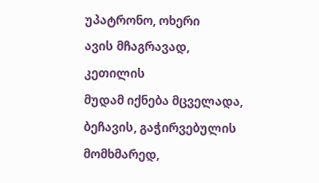უპატრონო, ოხერი
ავის მჩაგრავად, კეთილის
მუდამ იქნება მცველადა,
ბეჩავის, გაჭირვებულის
მომხმარედ,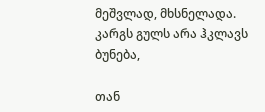მეშვლად, მხსნელადა.
კარგს გულს არა ჰკლავს ბუნება,

თან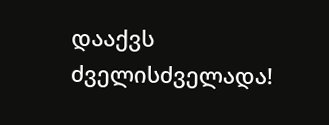დააქვს ძველისძველადა!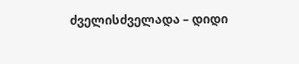ძველისძველადა – დიდი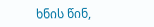ხნის წინ,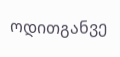ოდითგანვე